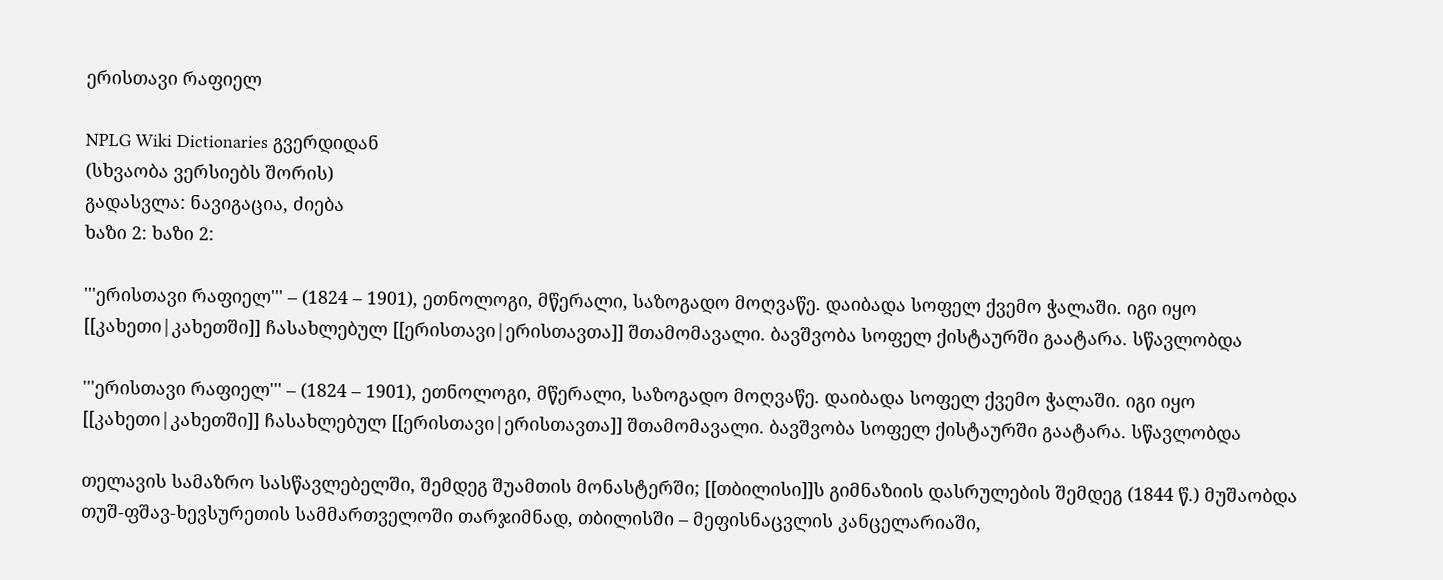ერისთავი რაფიელ

NPLG Wiki Dictionaries გვერდიდან
(სხვაობა ვერსიებს შორის)
გადასვლა: ნავიგაცია, ძიება
ხაზი 2: ხაზი 2:

'''ერისთავი რაფიელ''' – (1824 – 1901), ეთნოლოგი, მწერალი, საზოგადო მოღვაწე. დაიბადა სოფელ ქვემო ჭალაში. იგი იყო [[კახეთი|კახეთში]] ჩასახლებულ [[ერისთავი|ერისთავთა]] შთამომავალი. ბავშვობა სოფელ ქისტაურში გაატარა. სწავლობდა

'''ერისთავი რაფიელ''' – (1824 – 1901), ეთნოლოგი, მწერალი, საზოგადო მოღვაწე. დაიბადა სოფელ ქვემო ჭალაში. იგი იყო [[კახეთი|კახეთში]] ჩასახლებულ [[ერისთავი|ერისთავთა]] შთამომავალი. ბავშვობა სოფელ ქისტაურში გაატარა. სწავლობდა

თელავის სამაზრო სასწავლებელში, შემდეგ შუამთის მონასტერში; [[თბილისი]]ს გიმნაზიის დასრულების შემდეგ (1844 წ.) მუშაობდა თუშ-ფშავ-ხევსურეთის სამმართველოში თარჯიმნად, თბილისში – მეფისნაცვლის კანცელარიაში,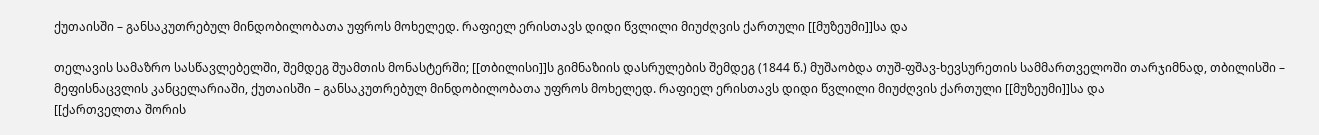ქუთაისში – განსაკუთრებულ მინდობილობათა უფროს მოხელედ. რაფიელ ერისთავს დიდი წვლილი მიუძღვის ქართული [[მუზეუმი]]სა და

თელავის სამაზრო სასწავლებელში, შემდეგ შუამთის მონასტერში; [[თბილისი]]ს გიმნაზიის დასრულების შემდეგ (1844 წ.) მუშაობდა თუშ-ფშავ-ხევსურეთის სამმართველოში თარჯიმნად, თბილისში – მეფისნაცვლის კანცელარიაში, ქუთაისში – განსაკუთრებულ მინდობილობათა უფროს მოხელედ. რაფიელ ერისთავს დიდი წვლილი მიუძღვის ქართული [[მუზეუმი]]სა და
[[ქართველთა შორის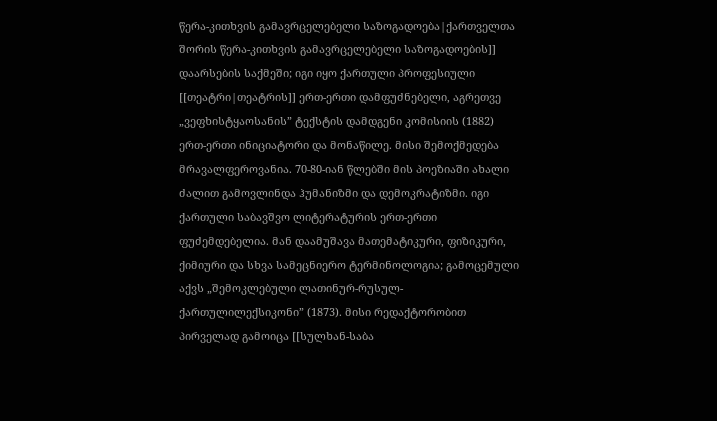წერა-კითხვის გამავრცელებელი საზოგადოება|ქართველთა შორის წერა-კითხვის გამავრცელებელი საზოგადოების]] დაარსების საქმეში; იგი იყო ქართული პროფესიული [[თეატრი|თეატრის]] ერთ-ერთი დამფუძნებელი, აგრეთვე „ვეფხისტყაოსანის” ტექსტის დამდგენი კომისიის (1882) ერთ-ერთი ინიციატორი და მონაწილე. მისი შემოქმედება მრავალფეროვანია. 70-80-იან წლებში მის პოეზიაში ახალი ძალით გამოვლინდა ჰუმანიზმი და დემოკრატიზმი. იგი ქართული საბავშვო ლიტერატურის ერთ-ერთი ფუძემდებელია. მან დაამუშავა მათემატიკური, ფიზიკური, ქიმიური და სხვა სამეცნიერო ტერმინოლოგია; გამოცემული აქვს „შემოკლებული ლათინურ-რუსულ-ქართულილექსიკონი” (1873). მისი რედაქტორობით პირველად გამოიცა [[სულხან-საბა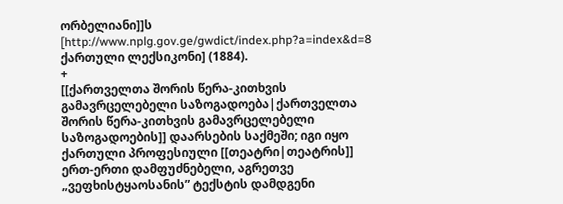ორბელიანი]]ს [http://www.nplg.gov.ge/gwdict/index.php?a=index&d=8 ქართული ლექსიკონი] (1884).
+
[[ქართველთა შორის წერა-კითხვის გამავრცელებელი საზოგადოება|ქართველთა შორის წერა-კითხვის გამავრცელებელი საზოგადოების]] დაარსების საქმეში; იგი იყო ქართული პროფესიული [[თეატრი|თეატრის]] ერთ-ერთი დამფუძნებელი, აგრეთვე „ვეფხისტყაოსანის” ტექსტის დამდგენი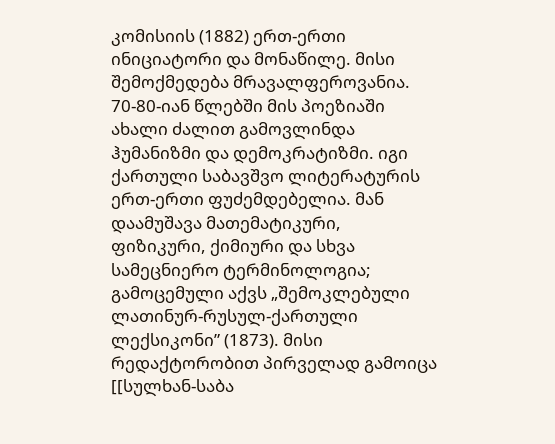კომისიის (1882) ერთ-ერთი ინიციატორი და მონაწილე. მისი შემოქმედება მრავალფეროვანია. 70-80-იან წლებში მის პოეზიაში ახალი ძალით გამოვლინდა ჰუმანიზმი და დემოკრატიზმი. იგი ქართული საბავშვო ლიტერატურის ერთ-ერთი ფუძემდებელია. მან დაამუშავა მათემატიკური, ფიზიკური, ქიმიური და სხვა სამეცნიერო ტერმინოლოგია; გამოცემული აქვს „შემოკლებული ლათინურ-რუსულ-ქართული ლექსიკონი” (1873). მისი რედაქტორობით პირველად გამოიცა [[სულხან-საბა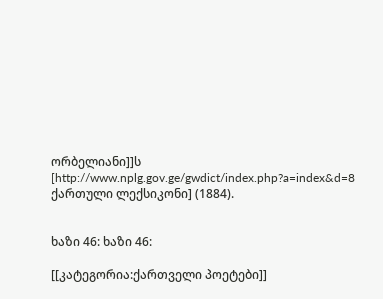ორბელიანი]]ს [http://www.nplg.gov.ge/gwdict/index.php?a=index&d=8 ქართული ლექსიკონი] (1884).


ხაზი 46: ხაზი 46:

[[კატეგორია:ქართველი პოეტები]]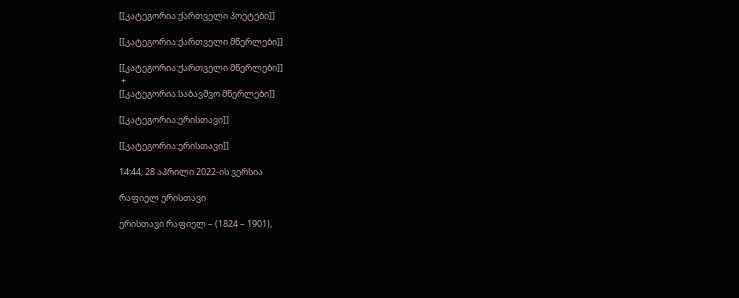[[კატეგორია:ქართველი პოეტები]]

[[კატეგორია:ქართველი მწერლები]]

[[კატეგორია:ქართველი მწერლები]]
 +
[[კატეგორია:საბავშვო მწერლები]]

[[კატეგორია:ერისთავი]]

[[კატეგორია:ერისთავი]]

14:44, 28 აპრილი 2022-ის ვერსია

რაფიელ ერისთავი

ერისთავი რაფიელ – (1824 – 1901),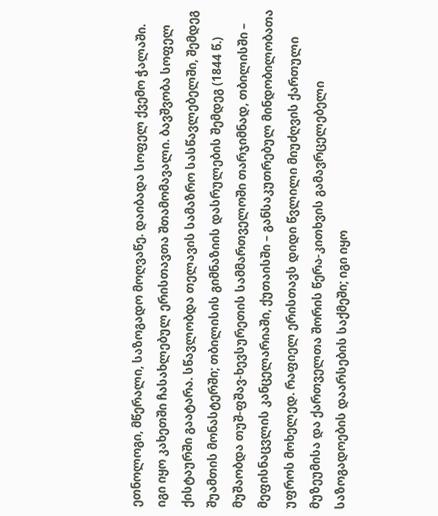ეთნოლოგი, მწერალი, საზოგადო მოღვაწე. დაიბადა სოფელ ქვემო ჭალაში. იგი იყო კახეთში ჩასახლებულ ერისთავთა შთამომავალი. ბავშვობა სოფელ ქისტაურში გაატარა. სწავლობდა თელავის სამაზრო სასწავლებელში, შემდეგ შუამთის მონასტერში; თბილისის გიმნაზიის დასრულების შემდეგ (1844 წ.) მუშაობდა თუშ-ფშავ-ხევსურეთის სამმართველოში თარჯიმნად, თბილისში – მეფისნაცვლის კანცელარიაში, ქუთაისში – განსაკუთრებულ მინდობილობათა უფროს მოხელედ. რაფიელ ერისთავს დიდი წვლილი მიუძღვის ქართული მუზეუმისა და ქართველთა შორის წერა-კითხვის გამავრცელებელი საზოგადოების დაარსების საქმეში; იგი იყო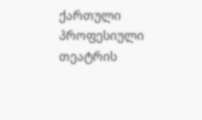ქართული პროფესიული თეატრის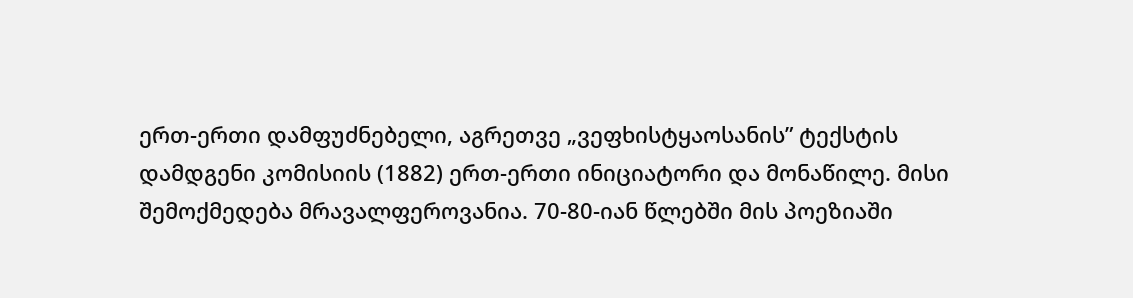ერთ-ერთი დამფუძნებელი, აგრეთვე „ვეფხისტყაოსანის” ტექსტის დამდგენი კომისიის (1882) ერთ-ერთი ინიციატორი და მონაწილე. მისი შემოქმედება მრავალფეროვანია. 70-80-იან წლებში მის პოეზიაში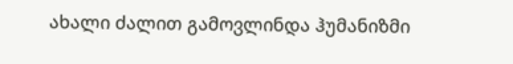ახალი ძალით გამოვლინდა ჰუმანიზმი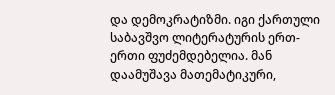და დემოკრატიზმი. იგი ქართული საბავშვო ლიტერატურის ერთ-ერთი ფუძემდებელია. მან დაამუშავა მათემატიკური,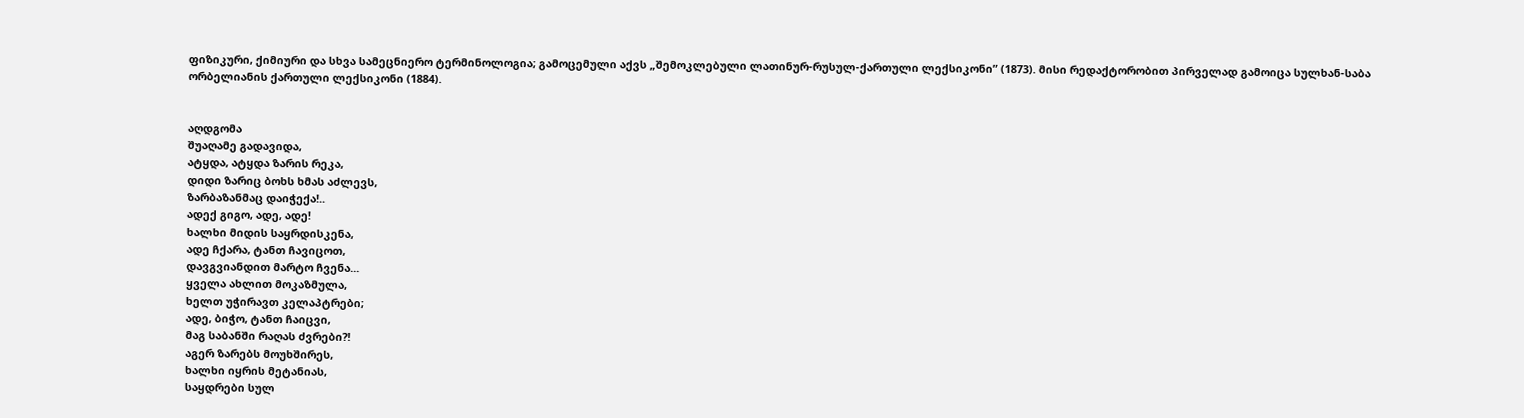ფიზიკური, ქიმიური და სხვა სამეცნიერო ტერმინოლოგია; გამოცემული აქვს „შემოკლებული ლათინურ-რუსულ-ქართული ლექსიკონი” (1873). მისი რედაქტორობით პირველად გამოიცა სულხან-საბა ორბელიანის ქართული ლექსიკონი (1884).


აღდგომა
შუაღამე გადავიდა,
ატყდა, ატყდა ზარის რეკა,
დიდი ზარიც ბოხს ხმას აძლევს,
ზარბაზანმაც დაიჭექა!..
ადექ გიგო, ადე, ადე!
ხალხი მიდის საყრდისკენა,
ადე ჩქარა, ტანთ ჩავიცოთ,
დავგვიანდით მარტო ჩვენა...
ყველა ახლით მოკაზმულა,
ხელთ უჭირავთ კელაპტრები;
ადე, ბიჭო, ტანთ ჩაიცვი,
მაგ საბანში რაღას ძვრები?!
აგერ ზარებს მოუხშირეს,
ხალხი იყრის მეტანიას,
საყდრები სულ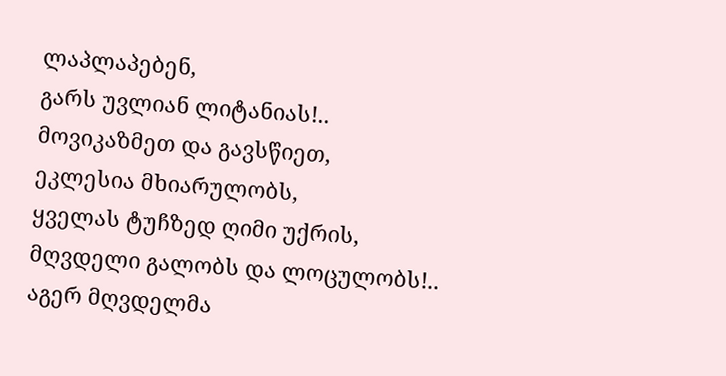ლაპლაპებენ,
გარს უვლიან ლიტანიას!..
მოვიკაზმეთ და გავსწიეთ,
ეკლესია მხიარულობს,
ყველას ტუჩზედ ღიმი უქრის,
მღვდელი გალობს და ლოცულობს!..
აგერ მღვდელმა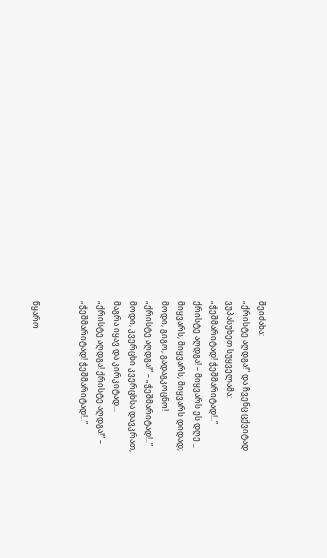შეიძახა:
„ქრისტე აღდგა!” და ჩვენც ცქვიტად
ვუპასუხეთ სუყველამა:
„ჭეშმარიტად! ჭეშმარიტად!..”
ქრისტე აღდგა! – მიყვარს ეს დღე _
მიყვარს, მიყვარს, მიყვარს დიდად;
მოდი, გიგო, გადაგკოცნო!
„ქრისტე აღდგა!” – „ჭეშმარიტად!..”
მოდი, კვერცხი კვერცხსა დავკრათ,
მაგრა იყავ და კირკიტად...
„ქრისტე აღდგა! ქრისტე აღდგა!” –
„ჭეშმარიტად! ჭეშმარიტად!..”


წყარო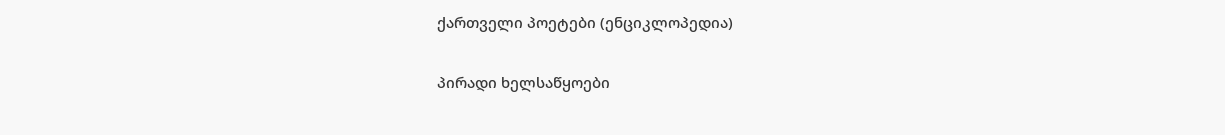ქართველი პოეტები (ენციკლოპედია)

პირადი ხელსაწყოები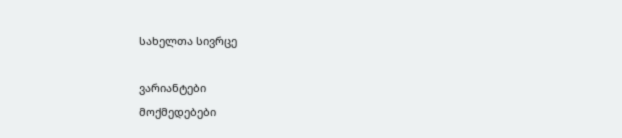სახელთა სივრცე

ვარიანტები
მოქმედებები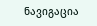ნავიგაცია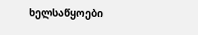ხელსაწყოები